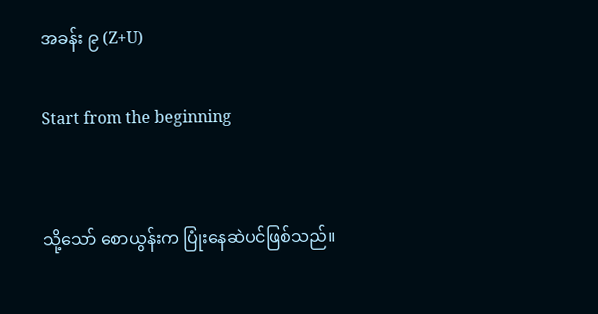အခန်း ၉ (Z+U)

Start from the beginning


သို့သော် စောယွန်းက ပြုံးနေဆဲပင်ဖြစ်သည်။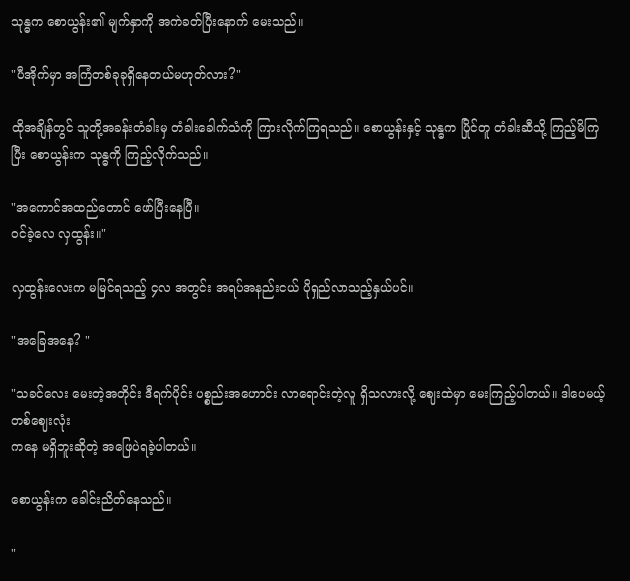သုန္ဓက စောယွန်း၏ မျက်နှာကို အကဲခတ်ပြီးနောက် မေးသည်။

"ပီအိုက်မှာ အကြံတစ်ခုခုရှိနေတယ်မဟုတ်လား?"

ထိုအချိန်တွင် သူတို့အခန်းတံခါးမှ တံခါးခေါက်သံကို ကြားလိုက်ကြရသည်။ စောယွန်းနှင့် သုန္ဓက ပြိုင်တူ တံခါးဆီသို့ ကြည့်မိကြပြီး စောယွန်းက သုန္ဓကို ကြည့်လိုက်သည်။

"အကောင်အထည်တောင် ဖော်ပြီးနေပြီ။
ဝင်ခဲ့လေ လှထွန်း။"

လှထွန်းလေးက မမြင်ရသည့် ၄လ အတွင်း အရပ်အနည်းငယ် ပိုရှည်လာသည့်နှယ်ပင်။

"အခြေအနေ? "

"သခင်လေး မေးတဲ့အတိုင်း ဒီရက်ပိုင်း ပစ္စည်းအဟောင်း လာရောင်းတဲ့လူ ရှိသလားလို့ ဈေးထဲမှာ မေးကြည့်ပါတယ်။ ဒါပေမယ့် တစ်ဈေးလုံး
ကနေ မရှိဘူးဆိုတဲ့ အဖြေပဲရခဲ့ပါတယ်။

စောယွန်းက ခေါင်းညိတ်နေသည်။

"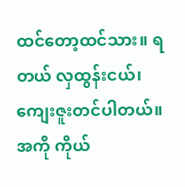ထင်တော့ထင်သား။ ရတယ် လှထွန်းငယ်၊ ကျေးဇူးတင်ပါတယ်။ အကို ကိုယ်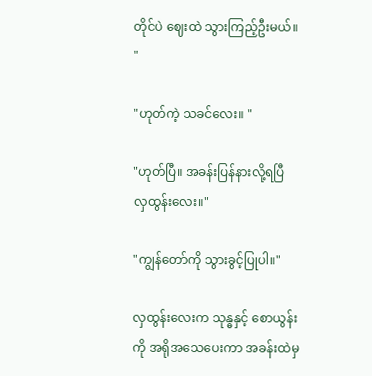တိုင်ပဲ ဈေးထဲ သွားကြည့်ဦးမယ်။ "

"ဟုတ်ကဲ့ သခင်လေး။ "

"ဟုတ်ပြီ။ အခန်းပြန်နားလို့ရပြီ လှထွန်းလေး။"

"ကျွန်တော်ကို သွားခွင့်ပြုပါ။"

လှထွန်းလေးက သုန္ဓနှင့် စောယွန်းကို အရိုအသေပေးကာ အခန်းထဲမှ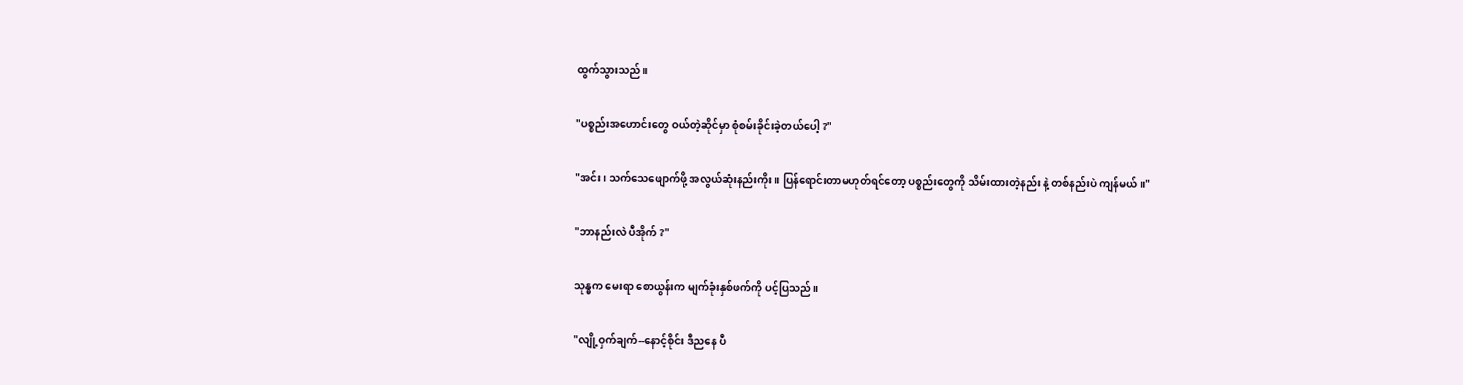ထွက်သွားသည်။

"ပစ္စည်းအဟောင်းတွေ ဝယ်တဲ့ဆိုင်မှာ စုံစမ်းခိုင်းခဲ့တယ်ပေါ့ ?"

"အင်း၊ သက်သေဖျောက်ဖို့ အလွယ်ဆုံးနည်းကိုး။ ပြန်ရောင်းတာမဟုတ်ရင်တော့ ပစ္စည်းတွေကို သိမ်းထားတဲ့နည်း နဲ့ တစ်နည်းပဲ ကျန်မယ်။"

"ဘာနည်းလဲ ပီအိုက် ?"

သုန္ဓက မေးရာ စောယွန်းက မျက်ခုံးနှစ်ဖက်ကို ပင့်ပြသည်။

"လျို့ဝှက်ချက်--နောင့်စိုင်း ဒီညနေ ပီ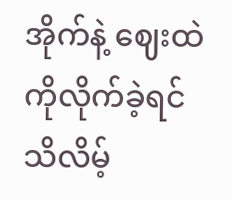အိုက်နဲ့ ဈေးထဲကိုလိုက်ခဲ့ရင် သိလိမ့်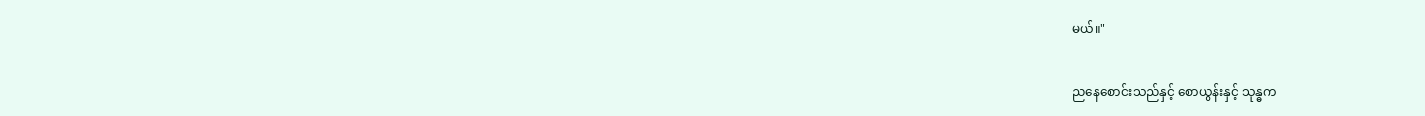မယ်။"

ညနေစောင်းသည်နှင့် စောယွန်းနှင့် သုန္ဓက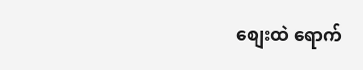စျေးထဲ ရောက်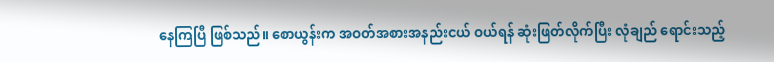နေကြပြီ ဖြစ်သည်။ စောယွန်းက အဝတ်အစားအနည်းငယ် ဝယ်ရန် ဆုံးဖြတ်လိုက်ပြီး လုံချည် ရောင်းသည့်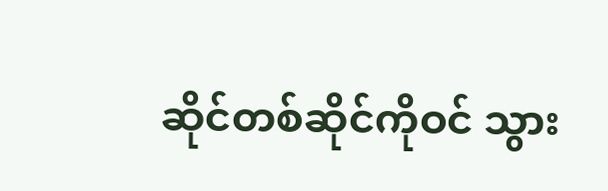ဆိုင်တစ်ဆိုင်ကိုဝင် သွား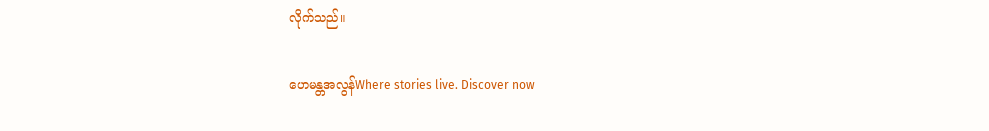လိုက်သည်။

ဟေမန္တအလွန်Where stories live. Discover now